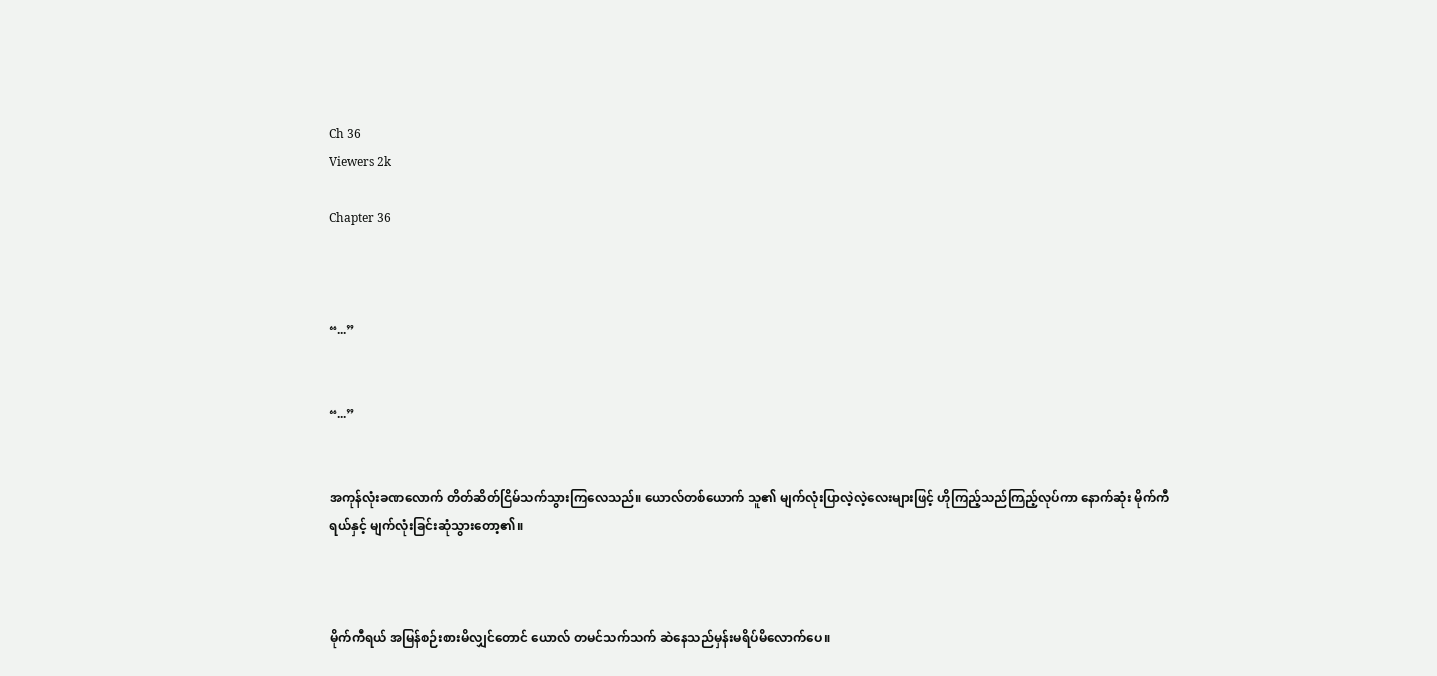Ch 36
Viewers 2k

Chapter 36



“...”


“...”


အကုန်လုံးခဏလောက် တိတ်ဆိတ်ငြိမ်သက်သွားကြလေသည်။ ယောလ်တစ်ယောက် သူ၏ မျက်လုံးပြာလဲ့လဲ့လေးများဖြင့် ဟိုကြည့်သည်ကြည့်လုပ်ကာ နောက်ဆုံး မိုက်ကီရယ်နှင့် မျက်လုံးခြင်းဆုံသွားတော့၏။



မိုက်ကီရယ် အမြန်စဉ်းစားမိလျှင်တောင် ယောလ် တမင်သက်သက် ဆဲနေသည်မှန်းမရိပ်မိလောက်ပေ။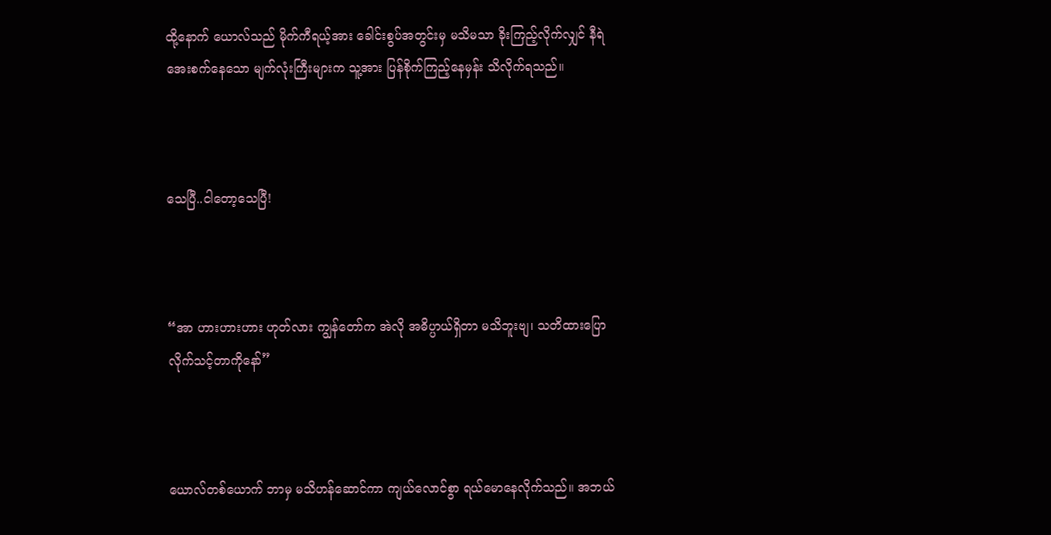ထို့နောက် ယောလ်သည် မိုက်ကီရယ့်အား ခေါင်းစွပ်အတွင်းမှ မသိမသာ ခိုးကြည့်လိုက်လျှင် နီရဲ အေးစက်နေသော မျက်လုံးကြီးများက သူ့အား ပြန်စိုက်ကြည့်နေမှန်း သိလိုက်ရသည်။



သေပြီ..ငါတော့သေပြီ!



“အာ ဟားဟားဟား ဟုတ်လား ကျွန်တော်က အဲလို အဓိပ္ပာယ်ရှိတာ မသိဘူးဗျ၊ သတိထားပြောလိုက်သင့်တာကိုနော်”



ယောလ်တစ်ယောက် ဘာမှ မသိဟန်ဆောင်ကာ ကျယ်လောင်စွာ ရယ်မောနေလိုက်သည်။ အဘယ်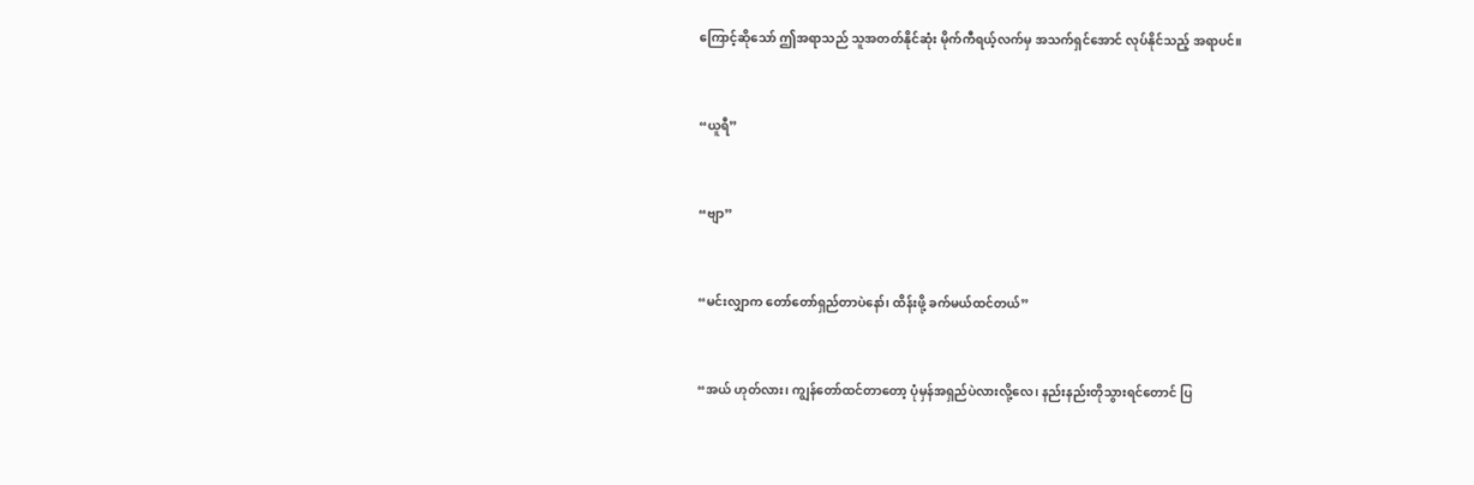ကြောင့်ဆိုသော် ဤအရာသည် သူအတတ်နိုင်ဆုံး မိုက်ကီရယ့်လက်မှ အသက်ရှင်အောင် လုပ်နိုင်သည့် အရာပင်။



“ယူရီ”



“ဗျာ”



“မင်းလျှာက တော်တော်ရှည်တာပဲနော်၊ ထိန်းဖို့ ခက်မယ်ထင်တယ်”



“အယ် ဟုတ်လား၊ ကျွန်တော်ထင်တာတော့ ပုံမှန်အရှည်ပဲလားလို့လေ၊ နည်းနည်းတိုသွားရင်တောင် ပြ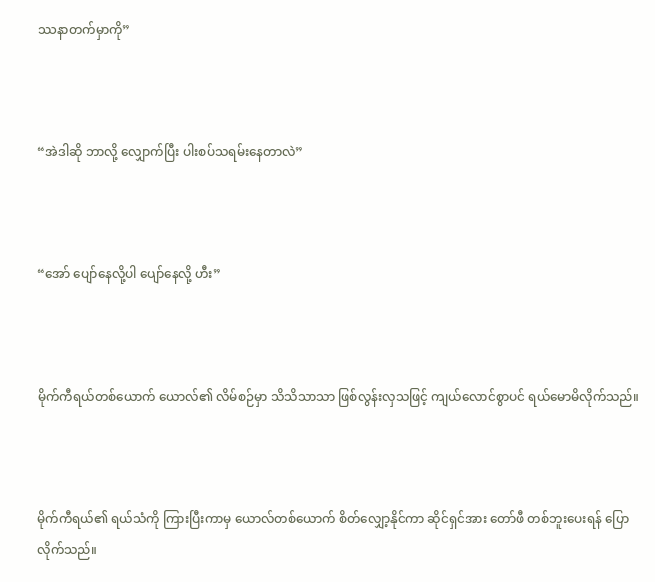ဿနာတက်မှာကို”



“အဲဒါဆို ဘာလို့ လျှောက်ပြီး ပါးစပ်သရမ်းနေတာလဲ”



“အော် ပျော်နေလို့ပါ ပျော်နေလို့ ဟီး”



မိုက်ကီရယ်တစ်ယောက် ယောလ်၏ လိမ်စဉ်မှာ သိသိသာသာ ဖြစ်လွန်းလှသဖြင့် ကျယ်လောင်စွာပင် ရယ်မောမိလိုက်သည်။



မိုက်ကီရယ်၏ ရယ်သံကို ကြားပြီးကာမှ ယောလ်တစ်ယောက် စိတ်လျှော့နိုင်ကာ ဆိုင်ရှင်အား တော်ဖီ တစ်ဘူးပေးရန် ပြောလိုက်သည်။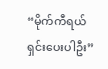“မိုက်ကီရယ် ရှင်းပေးပါဦး”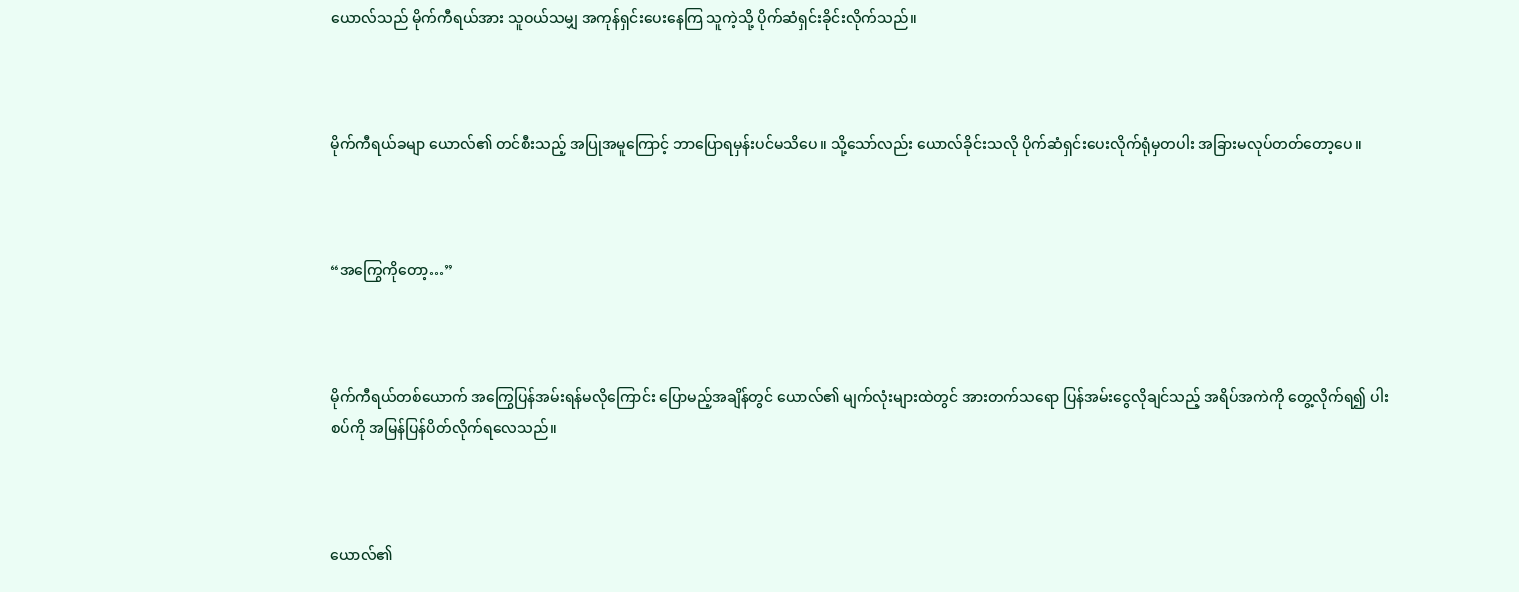ယောလ်သည် မိုက်ကီရယ်အား သူဝယ်သမျှ အကုန်ရှင်းပေးနေကြ သူကဲ့သို့ ပိုက်ဆံရှင်းခိုင်းလိုက်သည်။



မိုက်ကီရယ်ခမျာ ယောလ်၏ တင်စီးသည့် အပြုအမူကြောင့် ဘာပြောရမှန်းပင်မသိပေ။ သို့သော်လည်း ယောလ်ခိုင်းသလို ပိုက်ဆံရှင်းပေးလိုက်ရုံမှတပါး အခြားမလုပ်တတ်တော့ပေ။



“အကြွေကိုတော့…”



မိုက်ကီရယ်တစ်ယောက် အကြွေပြန်အမ်းရန်မလို‌ကြောင်း ပြောမည့်အချိန်တွင် ယောလ်၏ မျက်လုံးများထဲတွင် အားတက်သရော ပြန်အမ်းငွေလိုချင်သည့် အရိပ်အကဲကို တွေ့လိုက်ရ၍ ပါးစပ်ကို အမြန်ပြန်ပိတ်လိုက်ရလေသည်။



ယောလ်၏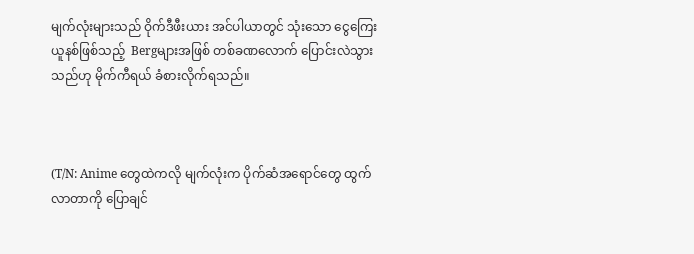မျက်လုံးများသည် ဝိုက်ဒီဖီးယား အင်ပါယာတွင် သုံးသော ငွေကြေးယူနစ်ဖြစ်သည့်  Bergများအဖြစ် တစ်ခဏလောက် ပြောင်းလဲသွားသည်ဟု မိုက်ကီရယ် ခံစားလိုက်ရသည်။



(T/N: Anime တွေထဲကလို မျက်လုံးက ပိုက်ဆံအရောင်တွေ ထွက်လာတာကို ပြောချင်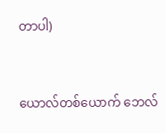တာပါ)



ယောလ်တစ်ယောက် ဘေလ်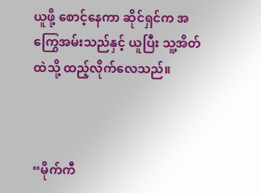ယူဖို့ စောင့်နေကာ ဆိုင်ရှင်က အကြွေအမ်းသည်နှင့် ယူပြီး သူ့အိတ်ထဲသို့ ထည့်လိုက်လေသည်။



“မိုက်ကီ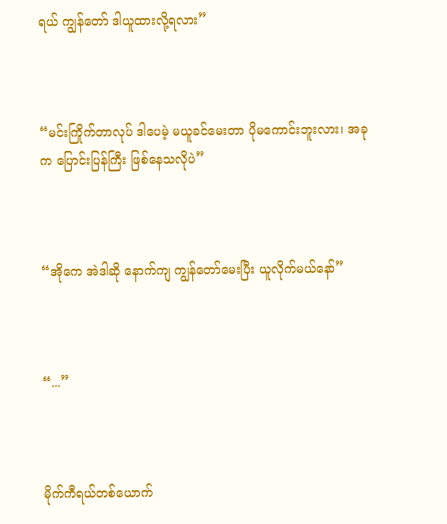ရယ် ကျွန်တော် ဒါယူထားလို့ရလား”



“မင်းကြိုက်တာလုပ် ဒါပေမဲ့ မယူခင်မေးတာ ပိုမကောင်းဘူးလား၊ အခုက ပြောင်းပြန်ကြီး ဖြစ်နေသလိုပဲ”



“အိုကေ အဲဒါဆို နောက်ကျ ကျွန်တော်မေးပြီး ယူလိုက်မယ်နော်”



“...”



မိုက်ကီရယ်တစ်ယောက်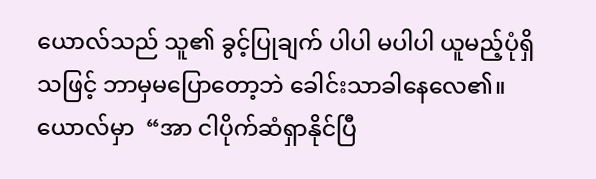ယောလ်သည် သူ၏ ခွင့်ပြုချက် ပါပါ မပါပါ ယူမည့်ပုံရှိသဖြင့် ဘာမှမပြောတော့ဘဲ ခေါင်းသာခါနေလေ၏။ ယောလ်မှာ  “အာ ငါပိုက်ဆံရှာနိုင်ပြီ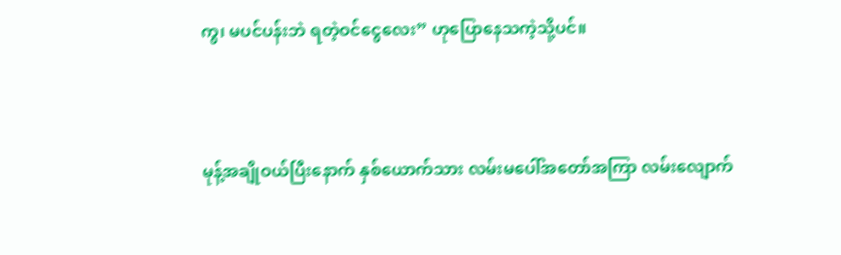ကွ၊ မပင်ပန်းဘဲ ရတဲ့ဝင်ငွေ‌လေး” ဟုပြောနေသကဲ့သို့ပင်။



မုန့်အချိုဝယ်ပြီးနောက် နှစ်ယောက်သား လမ်းမပေါ်အတော်အကြာ လမ်းလျောက်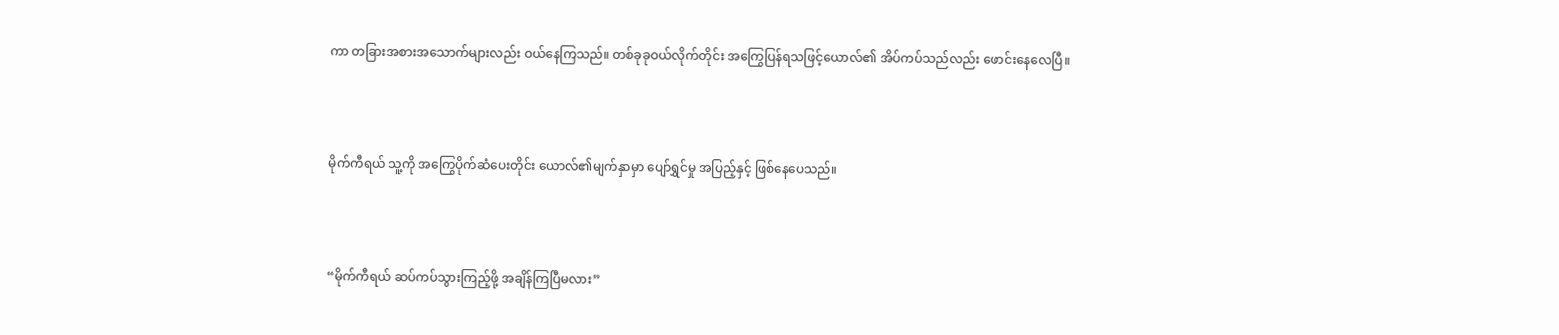ကာ တခြားအစားအသောက်များလည်း ဝယ်နေကြသည်။ တစ်ခုခုဝယ်လိုက်တိုင်း အ‌ကြွေပြန်ရသဖြင့်ယောလ်၏ အိပ်ကပ်သည်လည်း ဖောင်းနေလေပြီ။



မိုက်ကီရယ် သူ့ကို အကြွေပိုက်ဆံပေးတိုင်း ယောလ်၏မျက်နှာမှာ ပျော်ရွှင်မှု အပြည့်နှင့် ဖြစ်နေပေသည်။



“မိုက်ကီရယ် ဆပ်ကပ်သွားကြည့်ဖို့ အချိန်ကြပြီမလား”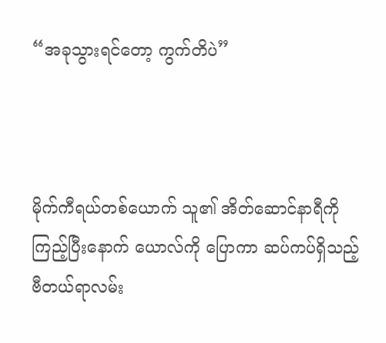“အခုသွားရင်တော့ ကွက်တိပဲ”



မိုက်ကီရယ်တစ်ယောက် သူ၏ အိတ်ဆောင်နာရီကိုကြည့်ပြီးနောက် ယောလ်ကို ပြောကာ ဆပ်ကပ်ရှိသည့် ဗီတယ်ရာလမ်း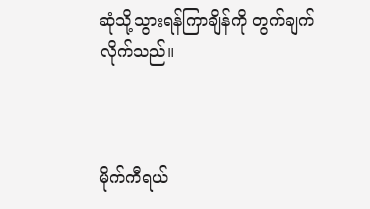ဆုံသို့သွားရန်ကြာချိန်ကို တွက်ချက်လိုက်သည်။



မိုက်ကီရယ်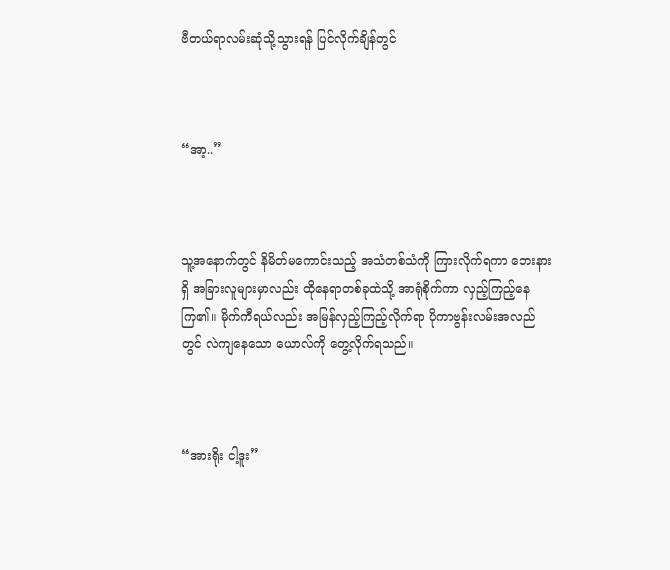ဗီတယ်ရာလမ်းဆုံသို့သွားရန် ပြင်လိုက်ချိန်တွင်



“အာ့..”



သူ့အနောက်တွင် နိမိတ်မကောင်းသည့် အသံတစ်သံကို ကြားလိုက်ရကာ ဘေးနားရှိ အခြားလူများမှာလည်း ထိုနေရာတစ်ခုထဲသို့ အာရုံစိုက်ကာ လှည့်ကြည့်နေကြ၏။ မိုက်ကီရယ်လည်း အမြန်လှည့်ကြည့်လိုက်ရာ ပိုကာဗွန်းလမ်းအလည်တွင် လဲကျနေသော ယောလ်ကို တွေ့လိုက်ရသည်။



“အားရိုး ငါ့ဒူး”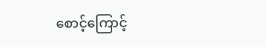စောင့်ကြောင့်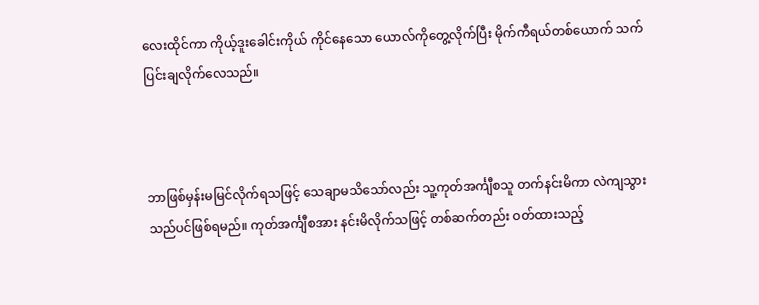လေးထိုင်ကာ ကိုယ့်ဒူးခေါင်းကိုယ် ကိုင်နေသော ယောလ်ကိုတွေ့လိုက်ပြီး မိုက်ကီရယ်တစ်ယောက် သက်ပြင်းချလိုက်လေသည်။



ဘာဖြစ်မှန်းမမြင်လိုက်ရသဖြင့် သေချာမသိသော်လည်း သူ့ကုတ်အင်္ကျီစသူ တက်နင်းမိကာ လဲကျသွားသည်ပင်ဖြစ်ရမည်။ ကုတ်အင်္ကျီစအား နင်းမိလိုက်သဖြင့် တစ်ဆက်တည်း ဝတ်ထားသည့်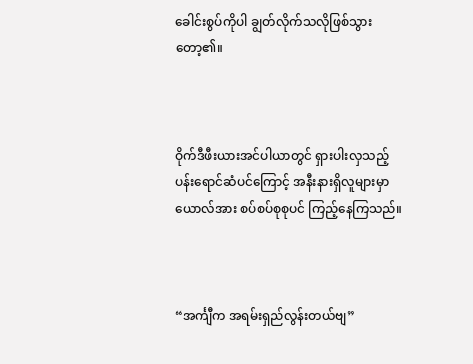ခေါင်းစွပ်ကိုပါ ချွတ်လိုက်သလိုဖြစ်သွားတော့၏။



ဝိုက်ဒီဖီးယားအင်ပါယာတွင် ရှားပါးလှသည့် ပန်းရောင်ဆံပင်ကြောင့် အနီးနားရှိလူများမှာ ယောလ်အား စပ်စပ်စုစုပင် ကြည့်နေကြသည်။



“အင်္ကျီက အရမ်းရှည်လွန်းတယ်ဗျ”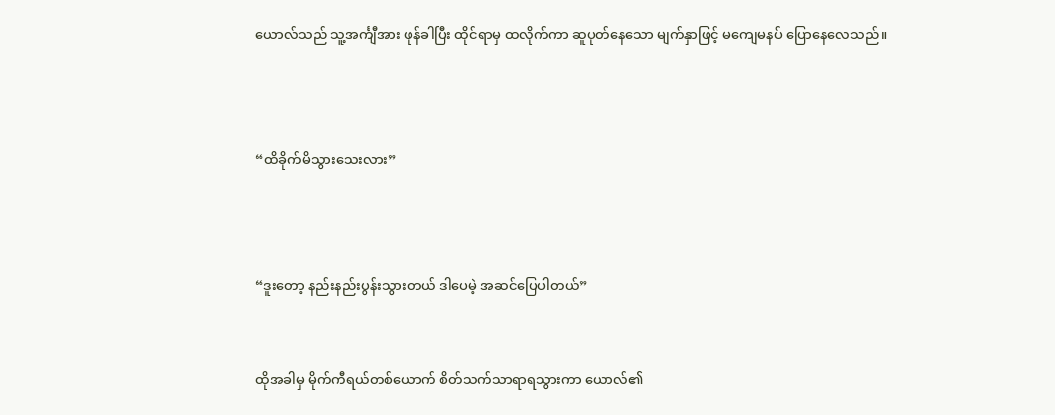ယောလ်သည် သူ့အင်္ကျီအား ဖုန်ခါပြီး ထိုင်ရာမှ ထလိုက်ကာ ဆူပုတ်နေသော မျက်နှာဖြင့် မကျေမနပ် ပြောနေလေသည်။



“ထိခိုက်မိသွားသေးလား”



“ဒူးတော့ နည်းနည်းပွန်းသွားတယ် ဒါပေမဲ့ အဆင်ပြေပါတယ်”


ထိုအခါမှ မိုက်ကီရယ်တစ်ယောက် စိတ်သက်သာရာရသွားကာ ယောလ်၏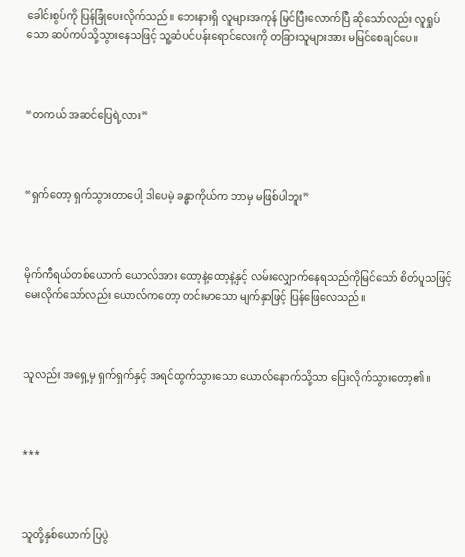ခေါင်းစွပ်ကို ပြန်ခြုံပေးလိုက်သည်။ ဘေးနားရှိ လူများအကုန် မြင်ပြီးလောက်ပြီ ဆိုသော်လည်း လူရှုပ်သော ဆပ်ကပ်သို့သွားနေသဖြင့် သူ့ဆံပင်ပန်းရောင်လေးကို တခြားသူများအား မမြင်စေချင်ပေ။



“တကယ် အဆင်ပြေရဲ့လား”



“ရှက်တော့ ရှက်သွားတာပေါ့ ဒါပေမဲ့ ခန္ဓာကိုယ်က ဘာမှ မဖြစ်ပါဘူး”



မိုက်ကီရယ်တစ်ယောက် ယောလ်အား ထော့နဲ့ထော့နဲ့နှင့် လမ်းလျှောက်နေရသည်ကိုမြင်သော် စိတ်ပူသဖြင့်မေးလိုက်သော်လည်း ယောလ်ကတော့ တင်းမာသော မျက်နှာဖြင့် ပြန်ဖြေလေသည်။



သူလည်း အရှေ့မှ ရှက်ရှက်နှင့် အရင်ထွက်သွားသော ယောလ်နောက်သို့သာ ပြေးလိုက်သွားတော့၏။



***



သူတို့နှစ်ယောက် ပြပွဲ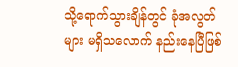သို့ရောက်သွားချိန်တွင် ခုံအလွတ်များ မရှိသလောက် နည်းနေပြီဖြစ်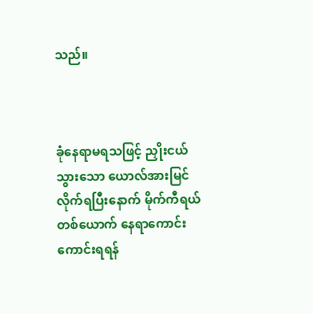သည်။



ခုံနေရာမရသဖြင့် ညှိုးငယ်သွားသော ယောလ်အားမြင်လိုက်ရပြီးနောက် မိုက်ကီရယ်တစ်ယောက် နေရာကောင်းကောင်းရရန်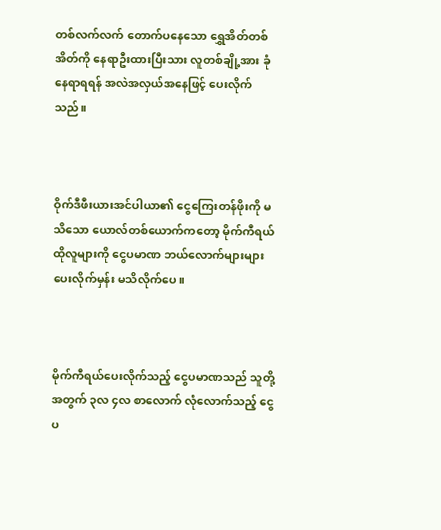တစ်လက်လက် တောက်ပနေသော ရွှေအိတ်တစ်အိတ်ကို နေရာဦးထားပြီးသား လူတစ်ချို့အား ခုံနေရာရရန် အလဲအလှယ်အနေဖြင့် ပေးလိုက်သည်။



ဝိုက်ဒီဖီးယားအင်ပါယာ၏ ငွေကြေးတန်ဖိုးကို မသိသော ယောလ်တစ်ယောက်ကတော့ မိုက်ကီရယ် ထိုလူများကို ငွေပမာဏ ဘယ်လောက်များများ ပေးလိုက်မှန်း မသိလိုက်ပေ။



မိုက်ကီရယ်ပေးလိုက်သည့် ငွေပမာဏသည် သူတို့အတွက် ၃လ ၄လ စာလောက် လုံလောက်သည့် ငွေပ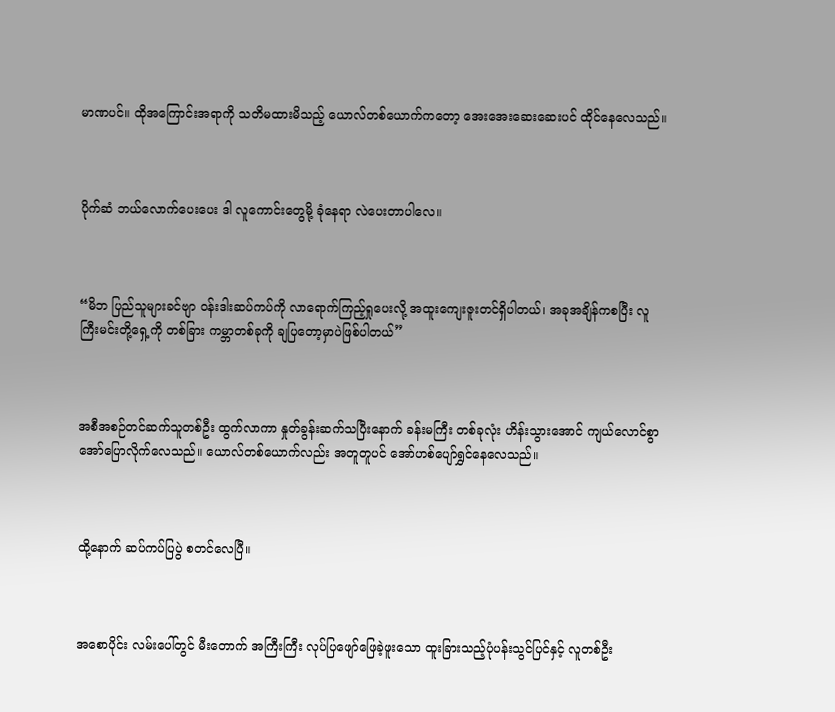မာဏပင်။ ထိုအကြောင်းအရာကို သတိမထားမိသည့် ယောလ်တစ်ယောက်ကတော့ အေးအေးဆေးဆေးပင် ထိုင်နေလေသည်။



ပိုက်ဆံ ဘယ်လောက်ပေးပေး ဒါ လူကောင်းတွေမို့ ခုံနေရာ လဲပေးတာပါလေ။



“မိဘ ပြည်သူများခင်ဗျာ ဝန်းဒါးဆပ်ကပ်ကို လာရောက်‌ကြည့်ရှုပေးလို့ အထူးကျေးဇူးတင်ရှိပါတယ်၊ အခုအချိန်ကစပြီး လူကြီးမင်းတို့ရှေ့ကို တစ်ခြား ကမ္ဘာတစ်ခုကို ချပြတော့မှာပဲဖြစ်ပါတယ်”



အစီအစဉ်တင်ဆက်သူတစ်ဦး ထွက်လာကာ နှုတ်ခွန်းဆက်သပြီးနောက် ခန်းမကြီး တစ်ခုလုံး ဟိန်းသွားအောင် ကျယ်လောင်စွာ အော်ပြောလိုက်လေသည်။ ယောလ်တစ်ယောက်လည်း အတူတူပင် အော်ဟစ်ပျော်ရွှင်နေလေသည်။



ထို့နောက် ဆပ်ကပ်ပြပွဲ စတင်လေပြီ။



အစောပိုင်း လမ်းပေါ်တွင် မီးတောက် အကြီးကြီး လုပ်ပြဖျော်‌ဖြေခဲ့ဖူးသော ထူးခြားသည့်ပုံပန်းသွင်ပြင်နှင့် လူတစ်ဦး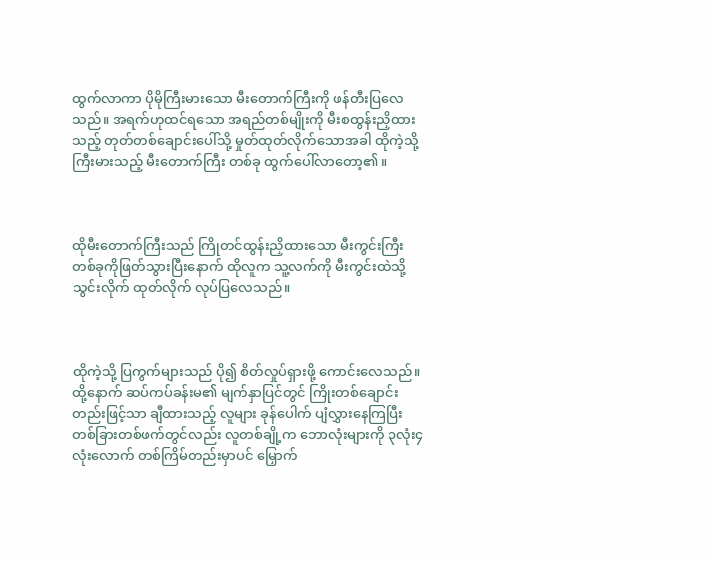ထွက်လာကာ ပိုမိုကြီးမားသော မီးတောက်ကြီးကို ဖန်တီးပြလေသည်။ အရက်ဟုထင်ရသော အရည်တစ်မျိုးကို မီးစထွန်းညှိထားသည့် တုတ်တစ်ချောင်းပေါ်သို့ မှုတ်ထုတ်လိုက်သောအခါ ထိုကဲ့သို့ ကြီးမားသည့် မီးတောက်ကြီး တစ်ခု ထွက်ပေါ်လာတော့၏။



ထိုမီးတောက်ကြီးသည် ကြိုတင်ထွန်းညှိထားသော မီးကွင်းကြီး တစ်ခုကိုဖြတ်သွားပြီးနောက် ထိုလူက သူ့လက်ကို မီးကွင်းထဲသို့ သွင်းလိုက် ထုတ်လိုက် လုပ်ပြလေသည်။



ထိုကဲ့သို့ ပြကွက်များသည် ပို၍ စိတ်လှုပ်ရှားဖို့ ကောင်းလေသည်။ ထို့နောက် ဆပ်ကပ်ခန်းမ၏ မျက်နှာပြင်တွင် ကြိုးတစ်ချောင်းတည်းဖြင့်သာ ချီထားသည့် လူများ ခုန်ပေါက် ပျံလွှားနေကြပြီး တစ်ခြားတစ်ဖက်တွင်လည်း လူတစ်ချို့က ဘောလုံးများကို ၃လုံး၄လုံးလောက် တစ်ကြိမ်တည်းမှာပင် မြှောက်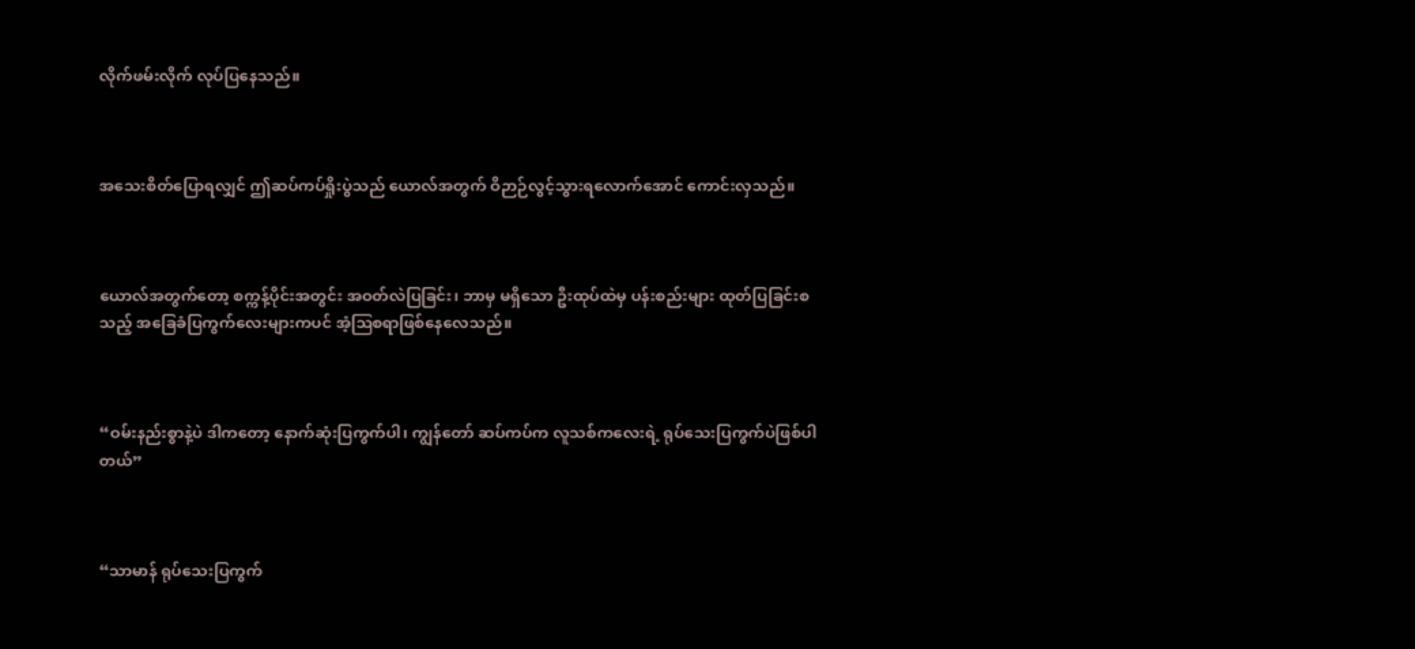လိုက်ဖမ်းလိုက် လုပ်ပြနေသည်။



အသေးစိတ်ပြောရလျှင် ဤဆပ်ကပ်ရှိုးပွဲသည် ယောလ်အတွက် ဝိဉာဉ်လွင့်သွားရလောက်အောင် ကောင်းလှသည်။



ယောလ်အတွက်တော့ စက္ကန့်ပိုင်းအတွင်း အဝတ်လဲပြခြင်း၊ ဘာမှ မရှိသော ဦးထုပ်ထဲမှ ပန်းစည်းများ ထုတ်ပြခြင်းစသည့် အခြေခံပြကွက်လေးများကပင် အံ့ဩစရာဖြစ်နေလေသည်။



“ဝမ်းနည်းစွာနဲ့ပဲ ဒါကတော့ နောက်ဆုံးပြကွက်ပါ၊ ကျွန်တော် ဆပ်ကပ်က လူသစ်က‌လေးရဲ့ ရုပ်သေးပြကွက်ပဲဖြစ်ပါတယ်”



“သာမာန် ရုပ်သေးပြကွက်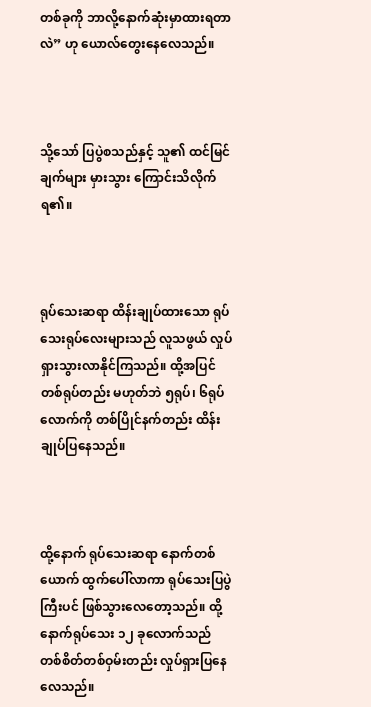တစ်ခုကို ဘာလို့နောက်ဆုံးမှာထားရတာလဲ” ဟု ယောလ်တွေးနေလေသည်။



သို့သော် ပြပွဲစသည်နှင့် သူ၏ ထင်မြင်ချက်များ မှားသွား ကြောင်းသိလိုက်ရ၏။



ရုပ်သေးဆရာ ထိန်းချုပ်ထားသော ရုပ်သေးရုပ်လေးများသည် လူသဖွယ် လှုပ်ရှားသွားလာနိုင်ကြသည်။ ထို့အပြင် တစ်ရုပ်တည်း မဟုတ်ဘဲ ၅ရုပ်၊ ၆ရုပ်လောက်ကို တစ်ပြိုင်နက်တည်း ထိန်းချုပ်ပြနေသည်။



ထို့နောက် ရုပ်သေးဆရာ နောက်တစ်ယောက် ထွက်ပေါ်လာကာ ရုပ်သေးပြပွဲကြီးပင် ဖြစ်သွားလေတော့သည်။ ထို့နောက်ရုပ်သေး ၁၂ ခုလောက်သည် တစ်စိတ်တစ်ဝှမ်းတည်း လှုပ်ရှားပြနေလေသည်။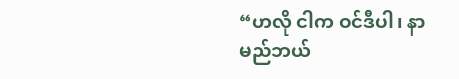“ဟလို ငါက ဝင်ဒီပါ၊ နာမည်ဘယ်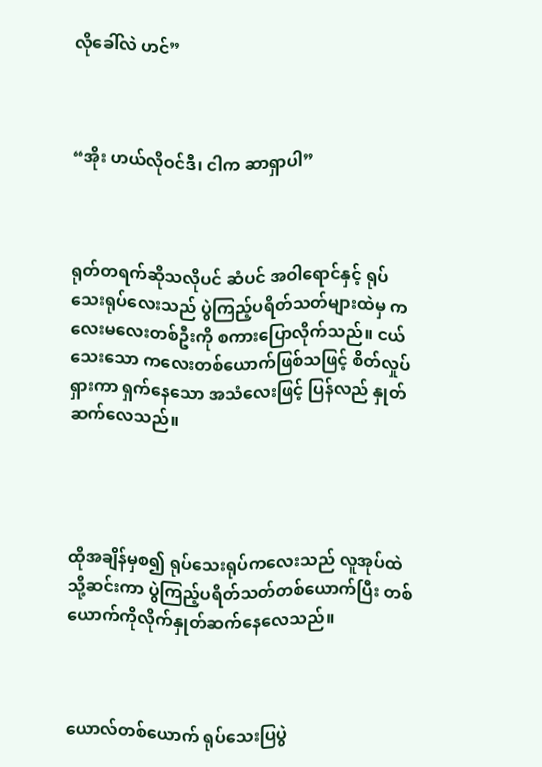လိုခေါ်လဲ ဟင်”



“အိုး ဟယ်လိုဝင်ဒီ၊ ငါက ဆာရှာပါ”



ရုတ်တရက်ဆိုသလိုပင် ဆံပင် အဝါရောင်နှင့် ရုပ်သေးရုပ်လေးသည် ပွဲကြည့်ပရိတ်သတ်များထဲမှ ကလေးမလေးတစ်ဦးကို စကားပြောလိုက်သည်။ ငယ်သေးသော ကလေးတစ်ယောက်ဖြစ်သဖြင့် စိတ်လှုပ်ရှားကာ ရှက်နေသော အသံလေးဖြင့် ပြန်လည် နှုတ်ဆက်လေသည်။




ထိုအချိန်မှစ၍ ရုပ်သေးရုပ်ကလေးသည် လူအုပ်ထဲသို့ဆင်းကာ ပွဲကြည့်ပရိတ်သတ်‌တစ်ယောက်ပြီး တစ်ယောက်ကိုလိုက်နှုတ်ဆက်နေလေသည်။



ယောလ်တစ်‌ယောက် ရုပ်သေးပြပွဲ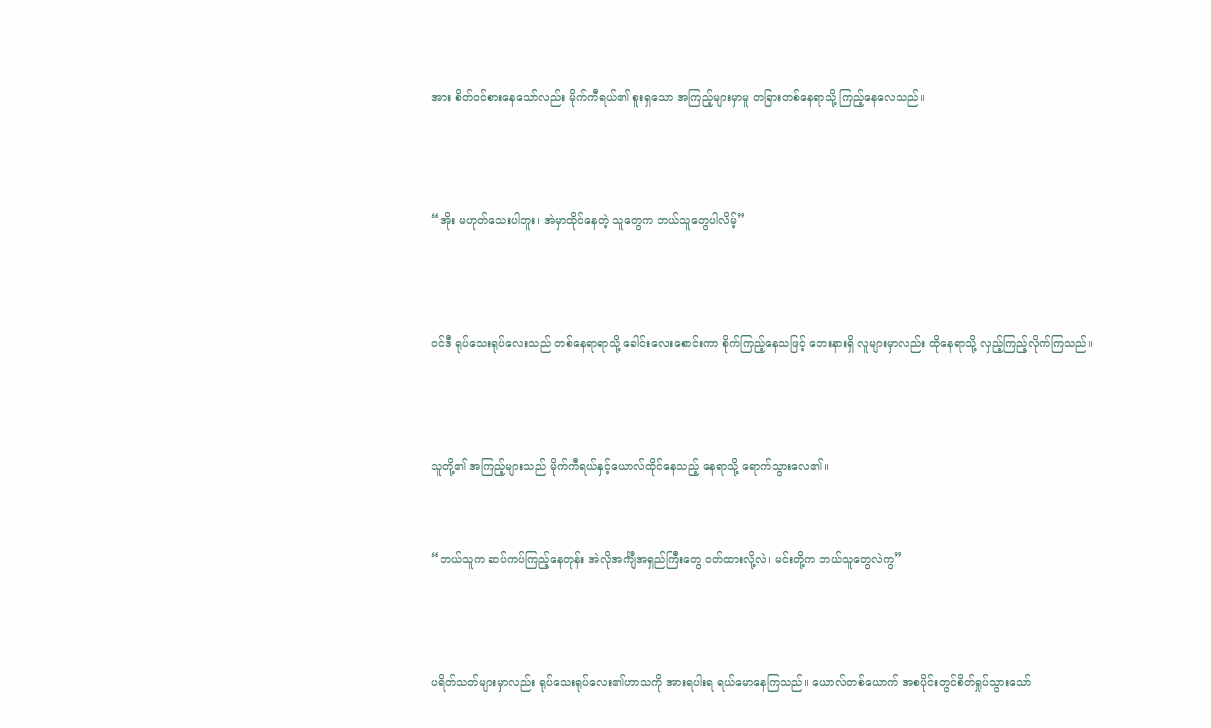အား စိတ်ဝင်စားနေသော်လည်း မိုက်ကီရယ်၏ စူးရှသော အကြည့်များမှာမူ တခြားတစ်နေရာသို့ ကြည့်နေလေသည်။



“အိုး မဟုတ်သေးပါဘူး၊ အဲမှာထိုင်နေတဲ့ သူတွေက ဘယ်သူတွေပါလိမ့်”



ဝင်ဒီ ရုပ်သေးရုပ်လေးသည် တစ်နေရာရာသို့ ခေါင်း‌လေး‌စောင်းကာ စိုက်ကြည့်နေသဖြင့် ဘေးနားရှိ လူများမှာလည်း ထိုနေရာသို့ လှည့်ကြည့်လိုက်ကြသည်။



သူတို့၏ အကြည့်များသည် မိုက်ကီရယ်နှင့်ယောလ်ထိုင်နေသည့် နေရာသို့ ရောက်သွားလေ၏။


“ဘယ်သူက ဆပ်ကပ်ကြည့်နေတုန်း အဲလိုအင်္ကျီအရှည်ကြီးတွေ ဝတ်ထားလို့လဲ၊ မင်းတို့က ဘယ်သူတွေလဲကွ”



ပရိတ်သတ်များမှာလည်း ရုပ်သေးရုပ်လေး၏ဟာသကို အားရပါးရ ရယ်မောနေကြသည်။ ယောလ်တစ်ယောက် အစပိုင်းတွင်စိတ်ရှုပ်သွားသော်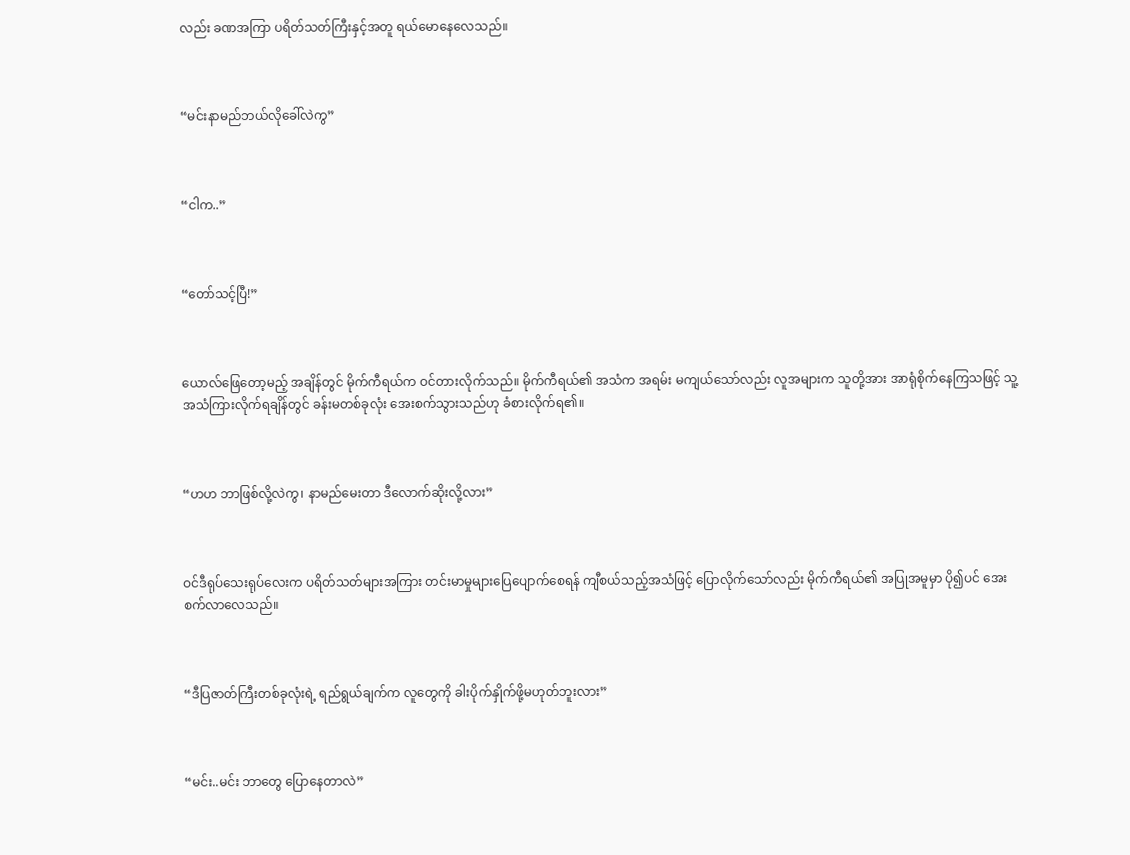လည်း ခဏအကြာ ပရိတ်သတ်ကြီးနှင့်အတူ ရယ်မောနေလေသည်။



“မင်းနာမည်ဘယ်လိုခေါ်လဲကွ”



“ငါက..”



“တော်သင့်ပြီ!”



ယောလ်ဖြေတော့မည့် အချိန်တွင် မိုက်ကီရယ်က ဝင်တားလိုက်သည်။ မိုက်ကီရယ်၏ အသံက အရမ်း မကျယ်သော်လည်း လူအများက သူတို့အား အာရုံစိုက်နေကြသဖြင့် သူ့အသံကြားလိုက်ရချိန်တွင် ခန်းမတစ်ခုလုံး အေးစက်သွားသည်ဟု ခံစားလိုက်ရ၏။



“ဟဟ ဘာဖြစ်လို့လဲကွ၊ နာမည်မေးတာ ဒီလောက်ဆိုးလို့လား”



ဝင်ဒီရုပ်သေးရုပ်လေးက ပရိတ်သတ်များအကြား တင်းမာမှုများပြေပျောက်စေရန် ကျီစယ်သည့်အသံဖြင့် ပြောလိုက်သော်လည်း မိုက်ကီရယ်၏ အပြုအမူမှာ ပို၍ပင် အေးစက်လာလေသည်။



“ဒီပြဇာတ်ကြီးတစ်ခုလုံးရဲ့ ရည်ရွယ်ချက်က လူတွေကို ခါးပိုက်နှိုက်ဖို့မဟုတ်ဘူးလား”



“မင်း..မင်း ဘာတွေ ပြောနေတာလဲ”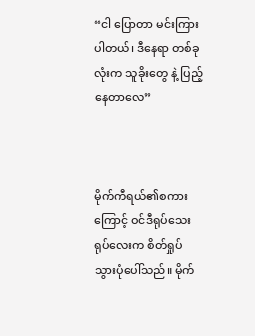“ငါ‌ ပြောတာ မင်းကြားပါတယ်၊ ဒီနေရာ တစ်ခုလုံးက သူခိုးတွေ နဲ့ ပြည့်နေတာလေ”



မိုက်ကီရယ်၏စကားကြောင့် ဝင်ဒီရုပ်သေးရုပ်လေးက စိတ်ရှုပ်သွားပုံပေါ်သည်။ မိုက်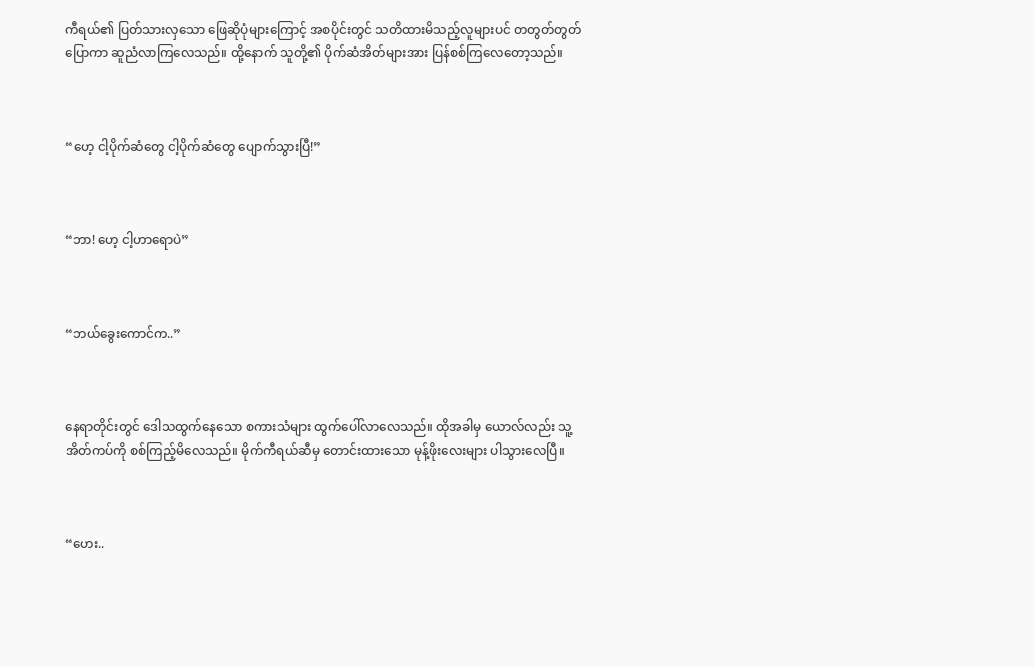ကီရယ်၏ ပြတ်သားလှသော ဖြေဆိုပုံများကြောင့် အစပိုင်းတွင် သတိထားမိသည့်လူများပင် တတွတ်တွတ်ပြောကာ ဆူညံလာကြလေသည်။ ထို့နောက် သူတို့၏ ပိုက်ဆံအိတ်များအား ပြန်စစ်ကြလေတော့သည်။



“ဟေ့ ငါ့ပိုက်ဆံတွေ ငါ့ပိုက်ဆံတွေ ပျောက်သွားပြီ!”



“ဘာ! ဟေ့ ငါ့ဟာရောပဲ”



“ဘယ်ခွေးကောင်က..”



နေရာတိုင်းတွင် ဒေါသထွက်နေသော စကားသံများ ထွက်ပေါ်လာလေသည်။ ထိုအခါမှ ယောလ်လည်း သူ့အိတ်ကပ်ကို စစ်ကြည့်မိလေသည်။ မိုက်ကီရယ်ဆီမှ တောင်းထားသော မုန့်ဖိုးလေးများ ပါသွားလေပြီ။



“ဟေး..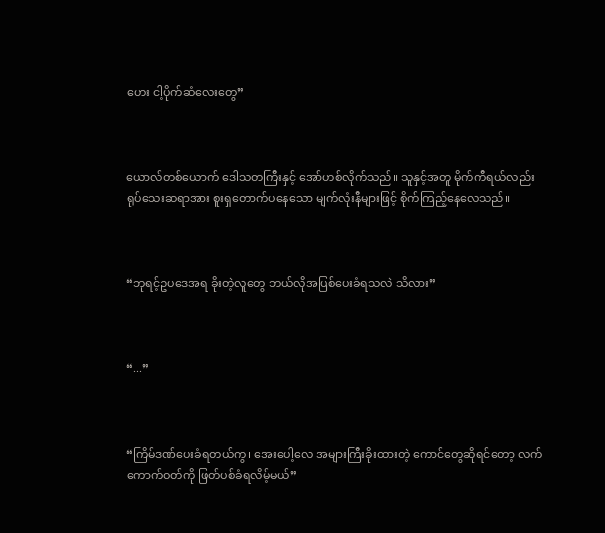ဟေး ငါ့ပိုက်ဆံလေးတွေ”



ယောလ်တစ်ယောက် ဒေါသတကြီးနှင့် အော်ဟစ်လိုက်သည်။ သူနှင့်အတူ မိုက်ကီရယ်လည်း ရုပ်သေးဆရာအား စူးရှတောက်ပနေသော မျက်လုံးနီများဖြင့် စိုက်ကြည့်နေလေသည်။



“ဘုရင့်ဥပဒေအရ ခိုးတဲ့လူတွေ ဘယ်လိုအပြစ်ပေးခံရသလဲ သိလား”



“...”



“ကြိမ်ဒဏ်ပေးခံရတယ်ကွ၊ အေးပေါ့လေ အများကြီးခိုးထားတဲ့ ကောင်တွေဆိုရင်တော့ လက်ကောက်ဝတ်ကို ဖြတ်ပစ်ခံရလိမ့်မယ်”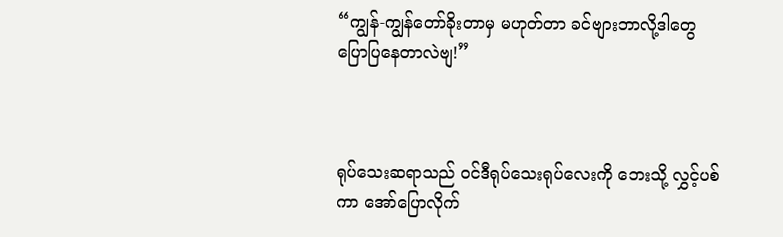“ကျွန်-ကျွန်တော်ခိုးတာမှ မဟုတ်တာ ခင်ဗျားဘာလို့ဒါတွေ ပြောပြနေတာလဲဗျ!”



ရုပ်သေးဆရာသည် ဝင်ဒီရုပ်သေးရုပ်လေးကို ဘေးသို့ လွှင့်ပစ်ကာ အော်ပြောလိုက်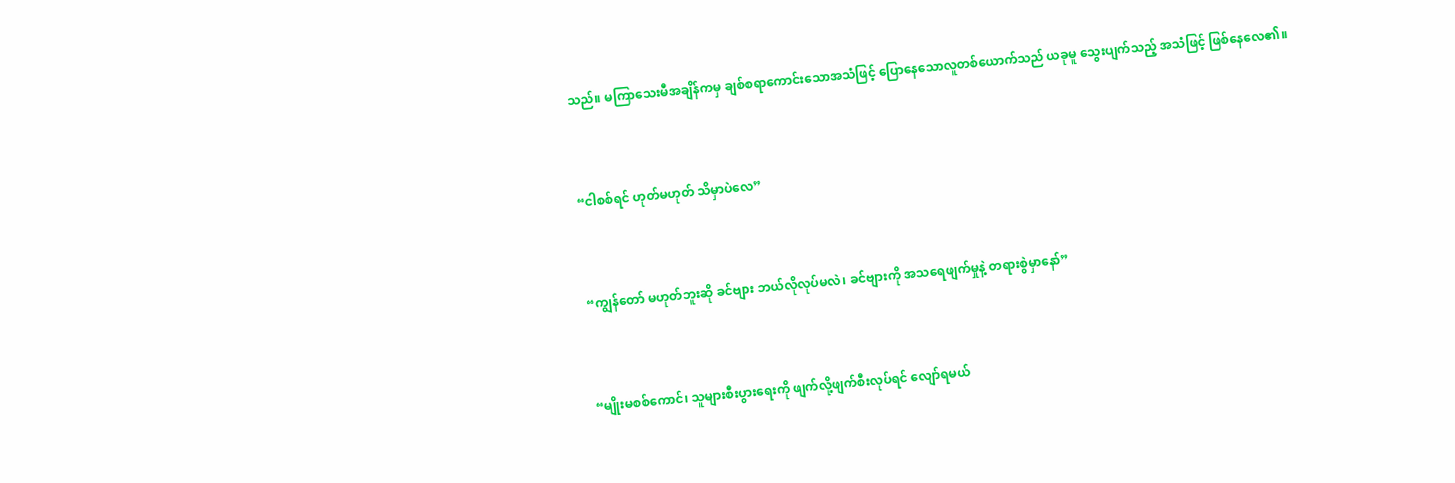သည်။ မကြာ‌သေးမီအချိန်ကမှ ချစ်စရာကောင်းသောအသံဖြင့် ပြောနေသောလူတစ်ယောက်သည် ယခုမူ သွေးပျက်သည့် အသံဖြင့် ဖြစ်နေလေ၏။



“ငါစစ်ရင် ဟုတ်မဟုတ် သိမှာပဲလေ”



“ကျွန်တော် မဟုတ်ဘူးဆို ခင်ဗျား ဘယ်လိုလုပ်မလဲ၊ ခင်ဗျားကို အသရေဖျက်မှုနဲ့ တရားစွဲမှာနော်”



“မျိုးမစစ်ကောင်၊ သူများစီးပွားရေးကို ဖျက်လို့ဖျက်စီးလုပ်ရင် လျော်ရမယ်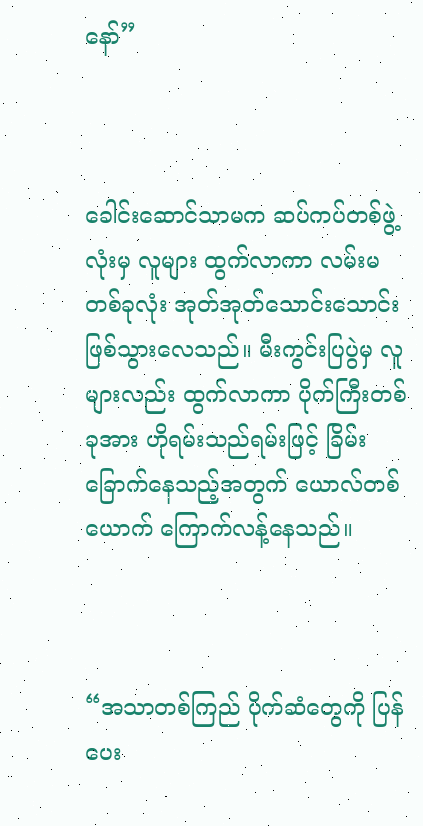နော်”



ခေါင်းဆောင်သာမက ဆပ်ကပ်တစ်ဖွဲ့လုံးမှ လူများ ထွက်လာကာ လမ်းမတစ်ခုလုံး အုတ်အုတ်သောင်းသောင်းဖြစ်သွားလေသည်။ မီးကွင်းပြပွဲမှ လူများလည်း ထွက်လာကာ ပိုက်ကြီးတစ်ခုအား ဟိုရမ်းသည်ရမ်းဖြင့် ခြိမ်းခြောက်နေသည့်အတွက် ယောလ်တစ်ယောက် ကြောက်လန့်နေသည်။



“အသာတစ်ကြည် ပိုက်ဆံတွေကို ပြန်ပေး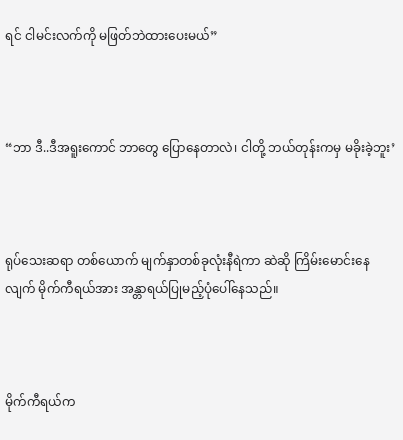ရင် ငါမင်းလက်ကို မဖြတ်ဘဲထားပေးမယ်”



“ဘာ ဒီ..ဒီအရူးကောင် ဘာတွေ ပြောနေတာလဲ၊ ငါတို့ ဘယ်တုန်းကမှ မခိုးခဲ့ဘူး’



ရုပ်သေးဆရာ တစ်ယောက် မျက်နှာတစ်ခုလုံးနီရဲကာ ဆဲဆို ကြိမ်းမောင်းနေလျက် မိုက်ကီရယ်အား အန္တာရယ်ပြုမည့်ပုံပေါ်နေသည်။



မိုက်ကီရယ်က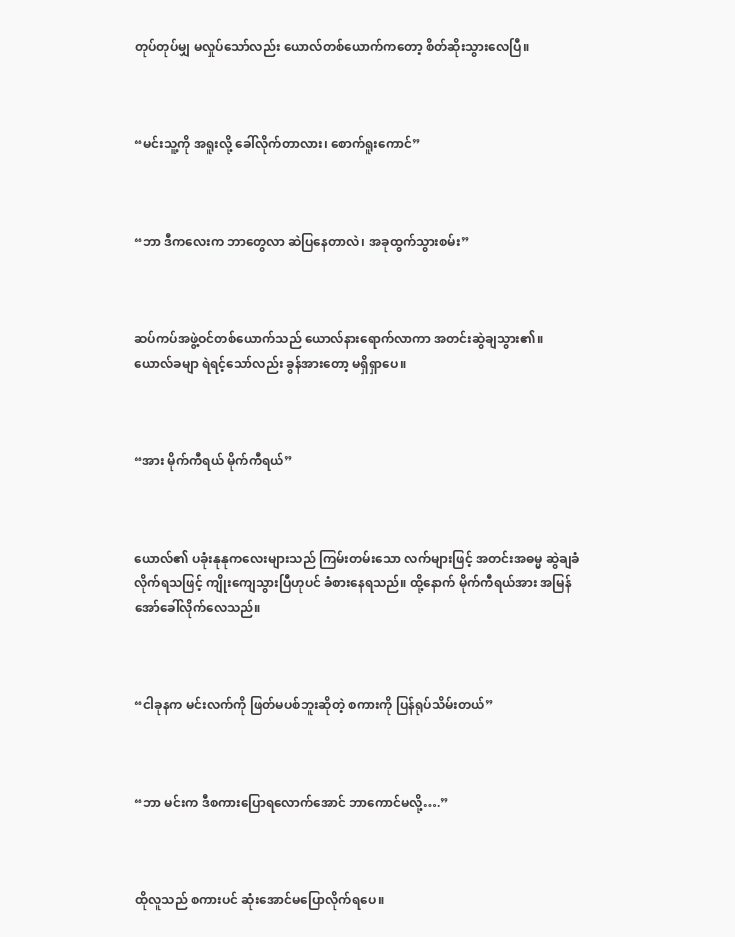တုပ်တုပ်မျှ မလှုပ်သော်လည်း ယောလ်တစ်ယောက်ကတော့ စိတ်ဆိုးသွားလေပြီ။



“မင်းသူ့ကို အရူးလို့ ခေါ်လိုက်တာလား၊ စောက်ရူးကောင်”



“ဘာ ဒီကလေးက ဘာတွေလာ ဆဲပြနေတာလဲ၊ အခုထွက်သွားစမ်း”



ဆပ်ကပ်အဖွဲ့ဝင်တစ်ယောက်သည် ယောလ်နားရောက်လာကာ အတင်းဆွဲချသွား၏။ ယောလ်ခမျာ ရဲရင့်သော်လည်း ခွန်အားတော့ မရှိရှာပေ။



“အား မိုက်ကီရယ် မိုက်ကီရယ်”



ယောလ်၏ ပခုံးနုနုကလေးများသည် ကြမ်းတမ်းသော လက်များဖြင့် အတင်းအဓမ္မ ဆွဲချခံလိုက်ရသဖြင့် ကျိုးကျေသွားပြီဟုပင် ခံစားနေရသည်။ ထို့နောက် မိုက်ကီရယ်အား အမြန်အော်ခေါ်လိုက်လေသည်။



“ငါခုနက မင်းလက်ကို ဖြတ်မပစ်ဘူးဆိုတဲ့ စကားကို ပြန်ရုပ်သိမ်းတယ်”



“ဘာ မင်းက ဒီစကားပြောရလောက်အောင် ဘာကောင်မလို့….”



ထိုလူသည် စကားပင် ဆုံးအောင်မပြောလိုက်ရပေ။